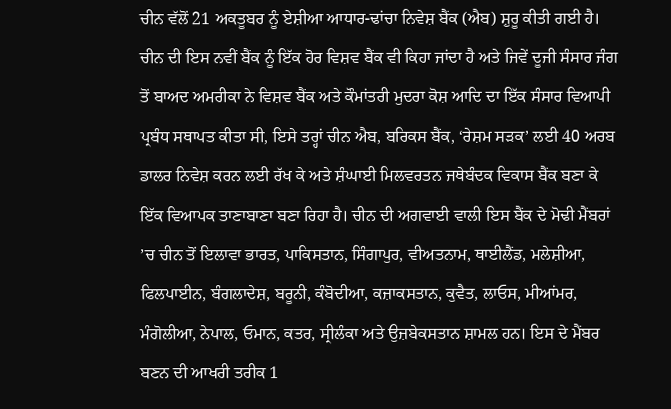ਚੀਨ ਵੱਲੋਂ 21 ਅਕਤੂਬਰ ਨੂੰ ਏਸ਼ੀਆ ਆਧਾਰ-ਢਾਂਚਾ ਨਿਵੇਸ਼ ਬੈਂਕ (ਐਬ) ਸ਼ੁਰੂ ਕੀਤੀ ਗਈ ਹੈ। ਚੀਨ ਦੀ ਇਸ ਨਵੀਂ ਬੈਂਕ ਨੂੰ ਇੱਕ ਹੋਰ ਵਿਸ਼ਵ ਬੈਂਕ ਵੀ ਕਿਹਾ ਜਾਂਦਾ ਹੈ ਅਤੇ ਜਿਵੇਂ ਦੂਜੀ ਸੰਸਾਰ ਜੰਗ ਤੋਂ ਬਾਅਦ ਅਮਰੀਕਾ ਨੇ ਵਿਸ਼ਵ ਬੈਂਕ ਅਤੇ ਕੌਮਾਂਤਰੀ ਮੁਦਰਾ ਕੋਸ਼ ਆਦਿ ਦਾ ਇੱਕ ਸੰਸਾਰ ਵਿਆਪੀ ਪ੍ਰਬੰਧ ਸਥਾਪਤ ਕੀਤਾ ਸੀ, ਇਸੇ ਤਰ੍ਹਾਂ ਚੀਨ ਐਬ, ਬਰਿਕਸ ਬੈਂਕ, ‘ਰੇਸ਼ਮ ਸੜਕ’ ਲਈ 40 ਅਰਬ ਡਾਲਰ ਨਿਵੇਸ਼ ਕਰਨ ਲਈ ਰੱਖ ਕੇ ਅਤੇ ਸ਼ੰਘਾਈ ਮਿਲਵਰਤਨ ਜਥੇਬੰਦਕ ਵਿਕਾਸ ਬੈਂਕ ਬਣਾ ਕੇ ਇੱਕ ਵਿਆਪਕ ਤਾਣਾਬਾਣਾ ਬਣਾ ਰਿਹਾ ਹੈ। ਚੀਨ ਦੀ ਅਗਵਾਈ ਵਾਲੀ ਇਸ ਬੈਂਕ ਦੇ ਮੋਢੀ ਮੈਂਬਰਾਂ ’ਚ ਚੀਨ ਤੋਂ ਇਲਾਵਾ ਭਾਰਤ, ਪਾਕਿਸਤਾਨ, ਸਿੰਗਾਪੁਰ, ਵੀਅਤਨਾਮ, ਥਾਈਲੈਂਡ, ਮਲੇਸ਼ੀਆ, ਫਿਲਪਾਈਨ, ਬੰਗਲਾਦੇਸ਼, ਬਰੂਨੀ, ਕੰਬੋਦੀਆ, ਕਜ਼ਾਕਸਤਾਨ, ਕੁਵੈਤ, ਲਾਓਸ, ਮੀਆਂਮਰ, ਮੰਗੋਲੀਆ, ਨੇਪਾਲ, ਓਮਾਨ, ਕਤਰ, ਸ੍ਰੀਲੰਕਾ ਅਤੇ ਉਜ਼ਬੇਕਸਤਾਨ ਸ਼ਾਮਲ ਹਨ। ਇਸ ਦੇ ਮੈਂਬਰ ਬਣਨ ਦੀ ਆਖਰੀ ਤਰੀਕ 1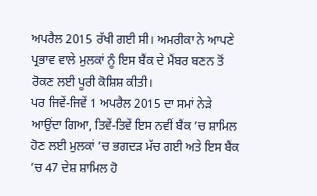ਅਪਰੈਲ 2015 ਰੱਖੀ ਗਈ ਸੀ। ਅਮਰੀਕਾ ਨੇ ਆਪਣੇ ਪ੍ਰਭਾਵ ਵਾਲੇ ਮੁਲਕਾਂ ਨੂੰ ਇਸ ਬੈਂਕ ਦੇ ਮੈਂਬਰ ਬਣਨ ਤੋਂ ਰੋਕਣ ਲਈ ਪੂਰੀ ਕੋਸ਼ਿਸ਼ ਕੀਤੀ।
ਪਰ ਜਿਵੇਂ-ਜਿਵੇਂ 1 ਅਪਰੈਲ 2015 ਦਾ ਸਮਾਂ ਨੇੜੇ ਆਉਂਦਾ ਗਿਆ, ਤਿਵੇਂ-ਤਿਵੇਂ ਇਸ ਨਵੀਂ ਬੈਂਕ ’ਚ ਸ਼ਾਮਿਲ ਹੋਣ ਲਈ ਮੁਲਕਾਂ ’ਚ ਭਗਦੜ ਮੱਚ ਗਈ ਅਤੇ ਇਸ ਬੈਂਕ ’ਚ 47 ਦੇਸ਼ ਸ਼ਾਮਿਲ ਹੋ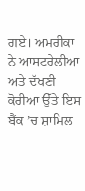ਗਏ। ਅਮਰੀਕਾ ਨੇ ਆਸਟਰੇਲੀਆ ਅਤੇ ਦੱਖਣੀ ਕੋਰੀਆ ਉੱਤੇ ਇਸ ਬੈਂਕ ’ਚ ਸ਼ਾਮਿਲ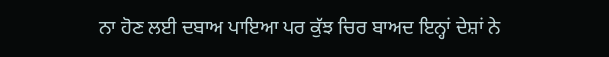ਨਾ ਹੋਣ ਲਈ ਦਬਾਅ ਪਾਇਆ ਪਰ ਕੁੱਝ ਚਿਰ ਬਾਅਦ ਇਨ੍ਹਾਂ ਦੇਸ਼ਾਂ ਨੇ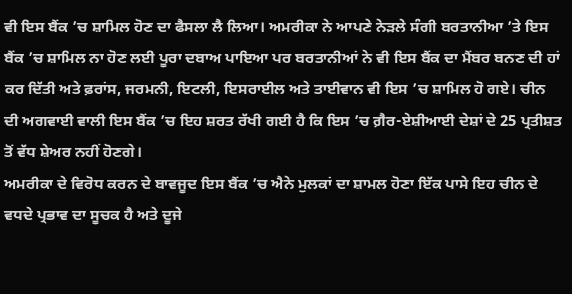ਵੀ ਇਸ ਬੈਂਕ ’ਚ ਸ਼ਾਮਿਲ ਹੋਣ ਦਾ ਫੈਸਲਾ ਲੈ ਲਿਆ। ਅਮਰੀਕਾ ਨੇ ਆਪਣੇ ਨੇੜਲੇ ਸੰਗੀ ਬਰਤਾਨੀਆ ’ਤੇ ਇਸ ਬੈਂਕ ’ਚ ਸ਼ਾਮਿਲ ਨਾ ਹੋਣ ਲਈ ਪੂਰਾ ਦਬਾਅ ਪਾਇਆ ਪਰ ਬਰਤਾਨੀਆਂ ਨੇ ਵੀ ਇਸ ਬੈਂਕ ਦਾ ਮੈਂਬਰ ਬਨਣ ਦੀ ਹਾਂ ਕਰ ਦਿੱਤੀ ਅਤੇ ਫ਼ਰਾਂਸ, ਜਰਮਨੀ, ਇਟਲੀ, ਇਸਰਾਈਲ ਅਤੇ ਤਾਈਵਾਨ ਵੀ ਇਸ ’ਚ ਸ਼ਾਮਿਲ ਹੋ ਗਏ। ਚੀਨ ਦੀ ਅਗਵਾਈ ਵਾਲੀ ਇਸ ਬੈਂਕ ’ਚ ਇਹ ਸ਼ਰਤ ਰੱਖੀ ਗਈ ਹੈ ਕਿ ਇਸ ’ਚ ਗ਼ੈਰ-ਏਸ਼ੀਆਈ ਦੇਸ਼ਾਂ ਦੇ 25 ਪ੍ਰਤੀਸ਼ਤ ਤੋਂ ਵੱਧ ਸ਼ੇਅਰ ਨਹੀਂ ਹੋਣਗੇ।
ਅਮਰੀਕਾ ਦੇ ਵਿਰੋਧ ਕਰਨ ਦੇ ਬਾਵਜੂਦ ਇਸ ਬੈਂਕ ’ਚ ਐਨੇ ਮੁਲਕਾਂ ਦਾ ਸ਼ਾਮਲ ਹੋਣਾ ਇੱਕ ਪਾਸੇ ਇਹ ਚੀਨ ਦੇ ਵਧਦੇ ਪ੍ਰਭਾਵ ਦਾ ਸੂਚਕ ਹੈ ਅਤੇ ਦੂਜੇ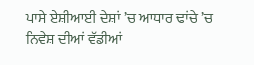ਪਾਸੇ ਏਸ਼ੀਆਈ ਦੇਸ਼ਾਂ ’ਚ ਆਧਾਰ ਢਾਂਚੇ ’ਚ ਨਿਵੇਸ਼ ਦੀਆਂ ਵੱਡੀਆਂ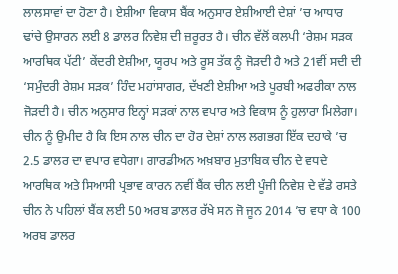ਲਾਲਸਾਵਾਂ ਦਾ ਹੋਣਾ ਹੈ। ਏਸ਼ੀਆ ਵਿਕਾਸ ਬੈਂਕ ਅਨੁਸਾਰ ਏਸ਼ੀਆਈ ਦੇਸ਼ਾਂ ’ਚ ਆਧਾਰ ਢਾਂਚੇ ਉਸਾਰਨ ਲਈ 8 ਡਾਲਰ ਨਿਵੇਸ਼ ਦੀ ਜ਼ਰੂਰਤ ਹੈ। ਚੀਨ ਵੱਲੋਂ ਕਲਪੀ ‘ਰੇਸ਼ਮ ਸੜਕ ਆਰਥਿਕ ਪੱਟੀ’ ਕੇਂਦਰੀ ਏਸ਼ੀਆ, ਯੂਰਪ ਅਤੇ ਰੂਸ ਤੱਕ ਨੂੰ ਜੋੜਦੀ ਹੈ ਅਤੇ 21ਵੀਂ ਸਦੀ ਦੀ ‘ਸਮੁੰਦਰੀ ਰੇਸ਼ਮ ਸੜਕ’ ਹਿੰਦ ਮਹਾਂਸਾਗਰ, ਦੱਖਣੀ ਏਸ਼ੀਆ ਅਤੇ ਪੂਰਬੀ ਅਫਰੀਕਾ ਨਾਲ ਜੋੜਦੀ ਹੈ। ਚੀਨ ਅਨੁਸਾਰ ਇਨ੍ਹਾਂ ਸੜਕਾਂ ਨਾਲ ਵਪਾਰ ਅਤੇ ਵਿਕਾਸ ਨੂੰ ਹੁਲਾਰਾ ਮਿਲੇਗਾ।
ਚੀਨ ਨੂੰ ਉਮੀਦ ਹੈ ਕਿ ਇਸ ਨਾਲ ਚੀਨ ਦਾ ਹੋਰ ਦੇਸ਼ਾਂ ਨਾਲ ਲਗਭਗ ਇੱਕ ਦਹਾਕੇ ’ਚ 2.5 ਡਾਲਰ ਦਾ ਵਪਾਰ ਵਧੇਗਾ। ਗਾਰਡੀਅਨ ਅਖ਼ਬਾਰ ਮੁਤਾਬਿਕ ਚੀਨ ਦੇ ਵਧਦੇ ਆਰਥਿਕ ਅਤੇ ਸਿਆਸੀ ਪ੍ਰਭਾਵ ਕਾਰਨ ਨਵੀਂ ਬੈਂਕ ਚੀਨ ਲਈ ਪੂੰਜੀ ਨਿਵੇਸ਼ ਦੇ ਵੱਡੇ ਰਸਤੇ ਚੀਨ ਨੇ ਪਹਿਲਾਂ ਬੈਂਕ ਲਈ 50 ਅਰਬ ਡਾਲਰ ਰੱਖੇ ਸਨ ਜੋ ਜੂਨ 2014 ’ਚ ਵਧਾ ਕੇ 100 ਅਰਬ ਡਾਲਰ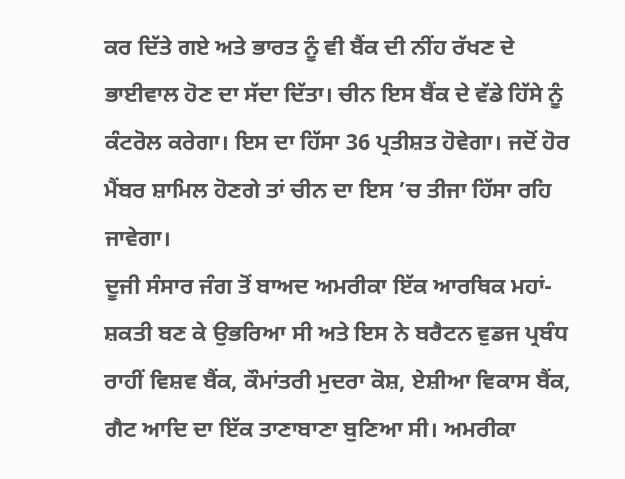ਕਰ ਦਿੱਤੇ ਗਏ ਅਤੇ ਭਾਰਤ ਨੂੰ ਵੀ ਬੈਂਕ ਦੀ ਨੀਂਹ ਰੱਖਣ ਦੇ ਭਾਈਵਾਲ ਹੋਣ ਦਾ ਸੱਦਾ ਦਿੱਤਾ। ਚੀਨ ਇਸ ਬੈਂਕ ਦੇ ਵੱਡੇ ਹਿੱਸੇ ਨੂੰ ਕੰਟਰੋਲ ਕਰੇਗਾ। ਇਸ ਦਾ ਹਿੱਸਾ 36 ਪ੍ਰਤੀਸ਼ਤ ਹੋਵੇਗਾ। ਜਦੋਂ ਹੋਰ ਮੈਂਬਰ ਸ਼ਾਮਿਲ ਹੋਣਗੇ ਤਾਂ ਚੀਨ ਦਾ ਇਸ ’ਚ ਤੀਜਾ ਹਿੱਸਾ ਰਹਿ ਜਾਵੇਗਾ।
ਦੂਜੀ ਸੰਸਾਰ ਜੰਗ ਤੋਂ ਬਾਅਦ ਅਮਰੀਕਾ ਇੱਕ ਆਰਥਿਕ ਮਹਾਂ-ਸ਼ਕਤੀ ਬਣ ਕੇ ਉਭਰਿਆ ਸੀ ਅਤੇ ਇਸ ਨੇ ਬਰੈਟਨ ਵੁਡਜ ਪ੍ਰਬੰਧ ਰਾਹੀਂ ਵਿਸ਼ਵ ਬੈਂਕ, ਕੌਮਾਂਤਰੀ ਮੁਦਰਾ ਕੋਸ਼, ਏਸ਼ੀਆ ਵਿਕਾਸ ਬੈਂਕ, ਗੈਟ ਆਦਿ ਦਾ ਇੱਕ ਤਾਣਾਬਾਣਾ ਬੁਣਿਆ ਸੀ। ਅਮਰੀਕਾ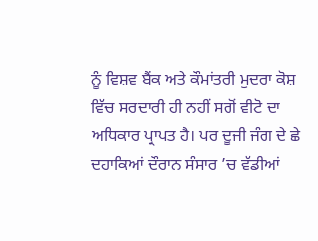ਨੂੰ ਵਿਸ਼ਵ ਬੈਂਕ ਅਤੇ ਕੌਮਾਂਤਰੀ ਮੁਦਰਾ ਕੋਸ਼ ਵਿੱਚ ਸਰਦਾਰੀ ਹੀ ਨਹੀਂ ਸਗੋਂ ਵੀਟੋ ਦਾ ਅਧਿਕਾਰ ਪ੍ਰਾਪਤ ਹੈ। ਪਰ ਦੂਜੀ ਜੰਗ ਦੇ ਛੇ ਦਹਾਕਿਆਂ ਦੌਰਾਨ ਸੰਸਾਰ ’ਚ ਵੱਡੀਆਂ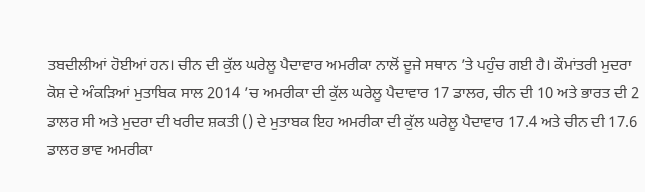ਤਬਦੀਲੀਆਂ ਹੋਈਆਂ ਹਨ। ਚੀਨ ਦੀ ਕੁੱਲ ਘਰੇਲੂ ਪੈਦਾਵਾਰ ਅਮਰੀਕਾ ਨਾਲੋਂ ਦੂਜੇ ਸਥਾਨ ’ਤੇ ਪਹੁੰਚ ਗਈ ਹੈ। ਕੌਮਾਂਤਰੀ ਮੁਦਰਾ ਕੋਸ਼ ਦੇ ਅੰਕੜਿਆਂ ਮੁਤਾਬਿਕ ਸਾਲ 2014 ’ਚ ਅਮਰੀਕਾ ਦੀ ਕੁੱਲ ਘਰੇਲੂ ਪੈਦਾਵਾਰ 17 ਡਾਲਰ, ਚੀਨ ਦੀ 10 ਅਤੇ ਭਾਰਤ ਦੀ 2 ਡਾਲਰ ਸੀ ਅਤੇ ਮੁਦਰਾ ਦੀ ਖਰੀਦ ਸ਼ਕਤੀ () ਦੇ ਮੁਤਾਬਕ ਇਹ ਅਮਰੀਕਾ ਦੀ ਕੁੱਲ ਘਰੇਲੂ ਪੈਦਾਵਾਰ 17.4 ਅਤੇ ਚੀਨ ਦੀ 17.6 ਡਾਲਰ ਭਾਵ ਅਮਰੀਕਾ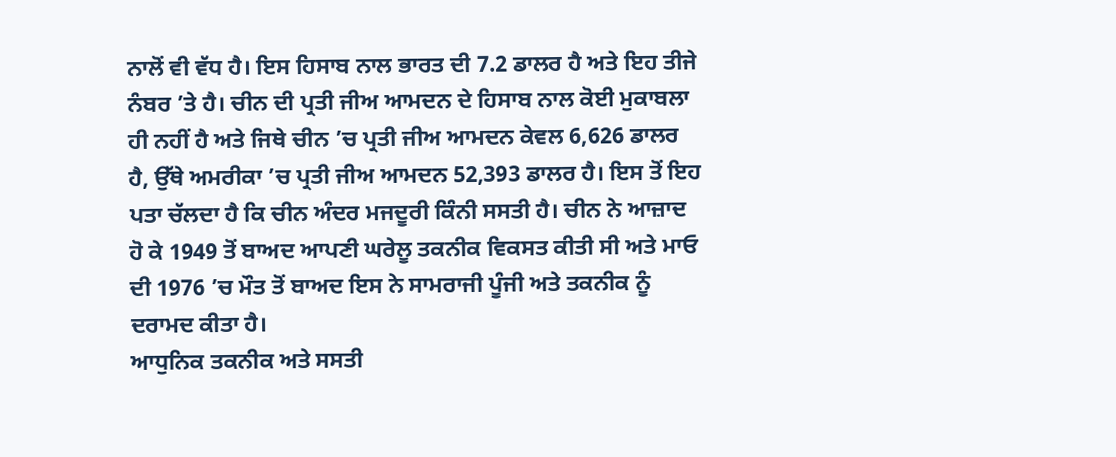ਨਾਲੋਂ ਵੀ ਵੱਧ ਹੈ। ਇਸ ਹਿਸਾਬ ਨਾਲ ਭਾਰਤ ਦੀ 7.2 ਡਾਲਰ ਹੈ ਅਤੇ ਇਹ ਤੀਜੇ ਨੰਬਰ ’ਤੇ ਹੈ। ਚੀਨ ਦੀ ਪ੍ਰਤੀ ਜੀਅ ਆਮਦਨ ਦੇ ਹਿਸਾਬ ਨਾਲ ਕੋਈ ਮੁਕਾਬਲਾ ਹੀ ਨਹੀਂ ਹੈ ਅਤੇ ਜਿਥੇ ਚੀਨ ’ਚ ਪ੍ਰਤੀ ਜੀਅ ਆਮਦਨ ਕੇਵਲ 6,626 ਡਾਲਰ ਹੈ, ਉੱਥੇ ਅਮਰੀਕਾ ’ਚ ਪ੍ਰਤੀ ਜੀਅ ਆਮਦਨ 52,393 ਡਾਲਰ ਹੈ। ਇਸ ਤੋਂ ਇਹ ਪਤਾ ਚੱਲਦਾ ਹੈ ਕਿ ਚੀਨ ਅੰਦਰ ਮਜਦੂਰੀ ਕਿੰਨੀ ਸਸਤੀ ਹੈ। ਚੀਨ ਨੇ ਆਜ਼ਾਦ ਹੋ ਕੇ 1949 ਤੋਂ ਬਾਅਦ ਆਪਣੀ ਘਰੇਲੂ ਤਕਨੀਕ ਵਿਕਸਤ ਕੀਤੀ ਸੀ ਅਤੇ ਮਾਓ ਦੀ 1976 ’ਚ ਮੌਤ ਤੋਂ ਬਾਅਦ ਇਸ ਨੇ ਸਾਮਰਾਜੀ ਪੂੰਜੀ ਅਤੇ ਤਕਨੀਕ ਨੂੰ ਦਰਾਮਦ ਕੀਤਾ ਹੈ।
ਆਧੁਨਿਕ ਤਕਨੀਕ ਅਤੇ ਸਸਤੀ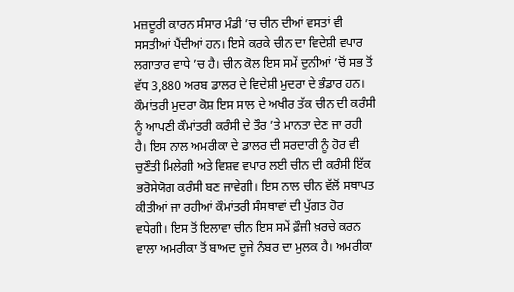ਮਜ਼ਦੂਰੀ ਕਾਰਨ ਸੰਸਾਰ ਮੰਡੀ ’ਚ ਚੀਨ ਦੀਆਂ ਵਸਤਾਂ ਵੀ ਸਸਤੀਆਂ ਪੈਂਦੀਆਂ ਹਨ। ਇਸੇ ਕਰਕੇ ਚੀਨ ਦਾ ਵਿਦੇਸ਼ੀ ਵਪਾਰ ਲਗਾਤਾਰ ਵਾਧੇ ’ਚ ਹੈ। ਚੀਨ ਕੋਲ ਇਸ ਸਮੇਂ ਦੁਨੀਆਂ ’ਚੋਂ ਸਭ ਤੋਂ ਵੱਧ 3,880 ਅਰਬ ਡਾਲਰ ਦੇ ਵਿਦੇਸ਼ੀ ਮੁਦਰਾ ਦੇ ਭੰਡਾਰ ਹਨ। ਕੌਮਾਂਤਰੀ ਮੁਦਰਾ ਕੋਸ਼ ਇਸ ਸਾਲ ਦੇ ਅਖੀਰ ਤੱਕ ਚੀਨ ਦੀ ਕਰੰਸੀ ਨੂੰ ਆਪਣੀ ਕੌਮਾਂਤਰੀ ਕਰੰਸੀ ਦੇ ਤੌਰ ’ਤੇ ਮਾਨਤਾ ਦੇਣ ਜਾ ਰਹੀ ਹੈ। ਇਸ ਨਾਲ ਅਮਰੀਕਾ ਦੇ ਡਾਲਰ ਦੀ ਸਰਦਾਰੀ ਨੂੰ ਹੋਰ ਵੀ ਚੁਣੌਤੀ ਮਿਲੇਗੀ ਅਤੇ ਵਿਸ਼ਵ ਵਪਾਰ ਲਈ ਚੀਨ ਦੀ ਕਰੰਸੀ ਇੱਕ ਭਰੋਸੇਯੋਗ ਕਰੰਸੀ ਬਣ ਜਾਵੇਗੀ। ਇਸ ਨਾਲ ਚੀਨ ਵੱਲੋਂ ਸਥਾਪਤ ਕੀਤੀਆਂ ਜਾ ਰਹੀਆਂ ਕੌਮਾਂਤਰੀ ਸੰਸਥਾਵਾਂ ਦੀ ਪੁੱਗਤ ਹੋਰ ਵਧੇਗੀ। ਇਸ ਤੋਂ ਇਲਾਵਾ ਚੀਨ ਇਸ ਸਮੇਂ ਫ਼ੌਜੀ ਖ਼ਰਚੇ ਕਰਨ ਵਾਲਾ ਅਮਰੀਕਾ ਤੋਂ ਬਾਅਦ ਦੂਜੇ ਨੰਬਰ ਦਾ ਮੁਲਕ ਹੈ। ਅਮਰੀਕਾ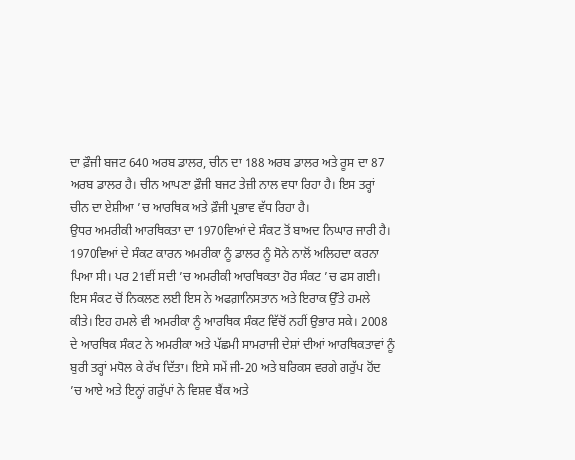ਦਾ ਫ਼ੌਜੀ ਬਜਟ 640 ਅਰਬ ਡਾਲਰ, ਚੀਨ ਦਾ 188 ਅਰਬ ਡਾਲਰ ਅਤੇ ਰੂਸ ਦਾ 87 ਅਰਬ ਡਾਲਰ ਹੈ। ਚੀਨ ਆਪਣਾ ਫ਼ੌਜੀ ਬਜਟ ਤੇਜ਼ੀ ਨਾਲ ਵਧਾ ਰਿਹਾ ਹੈ। ਇਸ ਤਰ੍ਹਾਂ ਚੀਨ ਦਾ ਏਸ਼ੀਆ ’ਚ ਆਰਥਿਕ ਅਤੇ ਫ਼ੌਜੀ ਪ੍ਰਭਾਵ ਵੱਧ ਰਿਹਾ ਹੈ।
ਉਧਰ ਅਮਰੀਕੀ ਆਰਥਿਕਤਾ ਦਾ 1970ਵਿਆਂ ਦੇ ਸੰਕਟ ਤੋਂ ਬਾਅਦ ਨਿਘਾਰ ਜਾਰੀ ਹੈ। 1970ਵਿਆਂ ਦੇ ਸੰਕਟ ਕਾਰਨ ਅਮਰੀਕਾ ਨੂੰ ਡਾਲਰ ਨੂੰ ਸੋਨੇ ਨਾਲੋਂ ਅਲਿਹਦਾ ਕਰਨਾ ਪਿਆ ਸੀ। ਪਰ 21ਵੀਂ ਸਦੀ ’ਚ ਅਮਰੀਕੀ ਆਰਥਿਕਤਾ ਹੋਰ ਸੰਕਟ ’ਚ ਫਸ ਗਈ। ਇਸ ਸੰਕਟ ਚੋਂ ਨਿਕਲਣ ਲਈ ਇਸ ਨੇ ਅਫਗ਼ਾਨਿਸਤਾਨ ਅਤੇ ਇਰਾਕ ਉੱਤੇ ਹਮਲੇ ਕੀਤੇ। ਇਹ ਹਮਲੇ ਵੀ ਅਮਰੀਕਾ ਨੂੰ ਆਰਥਿਕ ਸੰਕਟ ਵਿੱਚੋਂ ਨਹੀਂ ਉਭਾਰ ਸਕੇ। 2008 ਦੇ ਆਰਥਿਕ ਸੰਕਟ ਨੇ ਅਮਰੀਕਾ ਅਤੇ ਪੱਛਮੀ ਸਾਮਰਾਜੀ ਦੇਸ਼ਾਂ ਦੀਆਂ ਆਰਥਿਕਤਾਵਾਂ ਨੂੰ ਬੁਰੀ ਤਰ੍ਹਾਂ ਮਧੋਲ ਕੇ ਰੱਖ ਦਿੱਤਾ। ਇਸੇ ਸਮੇਂ ਜੀ-20 ਅਤੇ ਬਰਿਕਸ ਵਰਗੇ ਗਰੁੱਪ ਹੋਂਦ ’ਚ ਆਏ ਅਤੇ ਇਨ੍ਹਾਂ ਗਰੁੱਪਾਂ ਨੇ ਵਿਸ਼ਵ ਬੈਂਕ ਅਤੇ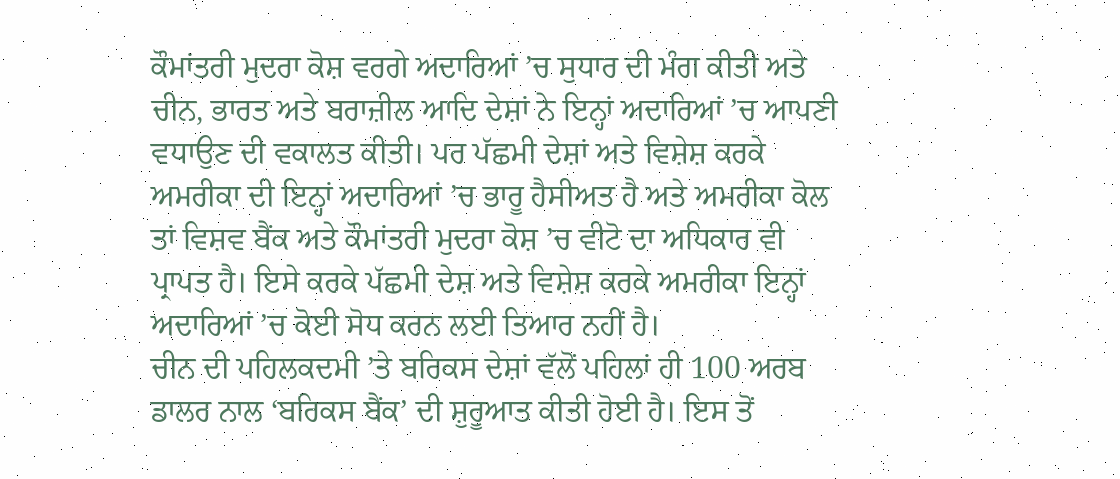ਕੌਮਾਂਤਰੀ ਮੁਦਰਾ ਕੋਸ਼ ਵਰਗੇ ਅਦਾਰਿਆਂ ’ਚ ਸੁਧਾਰ ਦੀ ਮੰਗ ਕੀਤੀ ਅਤੇ ਚੀਨ, ਭਾਰਤ ਅਤੇ ਬਰਾਜ਼ੀਲ ਆਦਿ ਦੇਸ਼ਾਂ ਨੇ ਇਨ੍ਹਾਂ ਅਦਾਰਿਆਂ ’ਚ ਆਪਣੀ ਵਧਾਉਣ ਦੀ ਵਕਾਲਤ ਕੀਤੀ। ਪਰ ਪੱਛਮੀ ਦੇਸ਼ਾਂ ਅਤੇ ਵਿਸ਼ੇਸ਼ ਕਰਕੇ ਅਮਰੀਕਾ ਦੀ ਇਨ੍ਹਾਂ ਅਦਾਰਿਆਂ ’ਚ ਭਾਰੂ ਹੈਸੀਅਤ ਹੈ ਅਤੇ ਅਮਰੀਕਾ ਕੋਲ ਤਾਂ ਵਿਸ਼ਵ ਬੈਂਕ ਅਤੇ ਕੌਮਾਂਤਰੀ ਮੁਦਰਾ ਕੋਸ਼ ’ਚ ਵੀਟੋ ਦਾ ਅਧਿਕਾਰ ਵੀ ਪ੍ਰਾਪਤ ਹੈ। ਇਸੇ ਕਰਕੇ ਪੱਛਮੀ ਦੇਸ਼ ਅਤੇ ਵਿਸ਼ੇਸ਼ ਕਰਕੇ ਅਮਰੀਕਾ ਇਨ੍ਹਾਂ ਅਦਾਰਿਆਂ ’ਚ ਕੋਈ ਸੋਧ ਕਰਨ ਲਈ ਤਿਆਰ ਨਹੀਂ ਹੈ।
ਚੀਨ ਦੀ ਪਹਿਲਕਦਮੀ ’ਤੇ ਬਰਿਕਸ ਦੇਸ਼ਾਂ ਵੱਲੋਂ ਪਹਿਲਾਂ ਹੀ 100 ਅਰਬ ਡਾਲਰ ਨਾਲ ‘ਬਰਿਕਸ ਬੈਂਕ’ ਦੀ ਸ਼ੁਰੂਆਤ ਕੀਤੀ ਹੋਈ ਹੈ। ਇਸ ਤੋਂ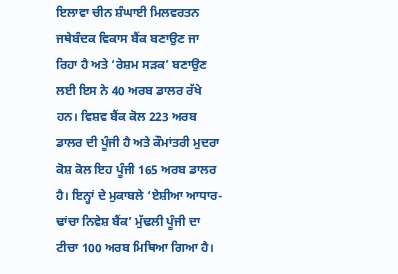ਇਲਾਵਾ ਚੀਨ ਸ਼ੰਘਾਈ ਮਿਲਵਰਤਨ ਜਥੇਬੰਦਕ ਵਿਕਾਸ ਬੈਂਕ ਬਣਾਉਣ ਜਾ ਰਿਹਾ ਹੈ ਅਤੇ ‘ਰੇਸ਼ਮ ਸੜਕ’ ਬਣਾਉਣ ਲਈ ਇਸ ਨੇ 40 ਅਰਬ ਡਾਲਰ ਰੱਖੇ ਹਨ। ਵਿਸ਼ਵ ਬੈਂਕ ਕੋਲ 223 ਅਰਬ ਡਾਲਰ ਦੀ ਪੂੰਜੀ ਹੈ ਅਤੇ ਕੌਮਾਂਤਰੀ ਮੁਦਰਾ ਕੋਸ਼ ਕੋਲ ਇਹ ਪੂੰਜੀ 165 ਅਰਬ ਡਾਲਰ ਹੈ। ਇਨ੍ਹਾਂ ਦੇ ਮੁਕਾਬਲੇ ‘ਏਸ਼ੀਆ ਆਧਾਰ-ਢਾਂਚਾ ਨਿਵੇਸ਼ ਬੈਂਕ’ ਮੁੱਢਲੀ ਪੂੰਜੀ ਦਾ ਟੀਚਾ 100 ਅਰਬ ਮਿਥਿਆ ਗਿਆ ਹੈ।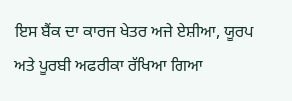ਇਸ ਬੈਂਕ ਦਾ ਕਾਰਜ ਖੇਤਰ ਅਜੇ ਏਸ਼ੀਆ, ਯੂਰਪ ਅਤੇ ਪੂਰਬੀ ਅਫਰੀਕਾ ਰੱਖਿਆ ਗਿਆ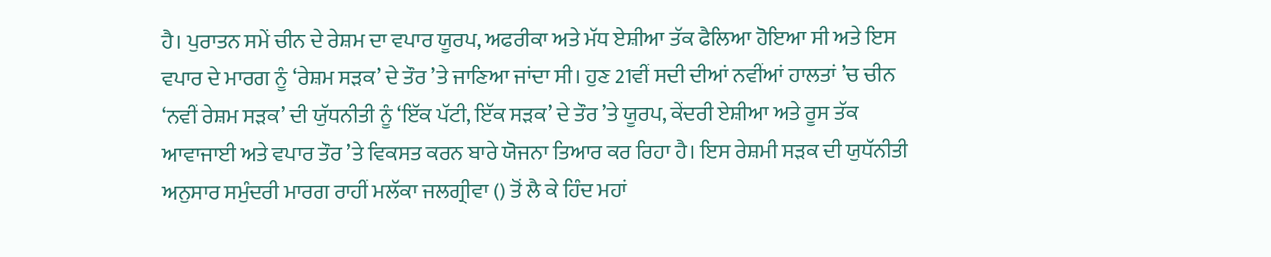ਹੈ। ਪੁਰਾਤਨ ਸਮੇਂ ਚੀਨ ਦੇ ਰੇਸ਼ਮ ਦਾ ਵਪਾਰ ਯੂਰਪ, ਅਫਰੀਕਾ ਅਤੇ ਮੱਧ ਏਸ਼ੀਆ ਤੱਕ ਫੈਲਿਆ ਹੋਇਆ ਸੀ ਅਤੇ ਇਸ ਵਪਾਰ ਦੇ ਮਾਰਗ ਨੂੰ ‘ਰੇਸ਼ਮ ਸੜਕ’ ਦੇ ਤੌਰ ’ਤੇ ਜਾਣਿਆ ਜਾਂਦਾ ਸੀ। ਹੁਣ 21ਵੀਂ ਸਦੀ ਦੀਆਂ ਨਵੀਂਆਂ ਹਾਲਤਾਂ ’ਚ ਚੀਨ ‘ਨਵੀਂ ਰੇਸ਼ਮ ਸੜਕ’ ਦੀ ਯੁੱਧਨੀਤੀ ਨੂੰ ‘ਇੱਕ ਪੱਟੀ, ਇੱਕ ਸੜਕ’ ਦੇ ਤੌਰ ’ਤੇ ਯੂਰਪ, ਕੇਂਦਰੀ ਏਸ਼ੀਆ ਅਤੇ ਰੂਸ ਤੱਕ ਆਵਾਜਾਈ ਅਤੇ ਵਪਾਰ ਤੌਰ ’ਤੇ ਵਿਕਸਤ ਕਰਨ ਬਾਰੇ ਯੋਜਨਾ ਤਿਆਰ ਕਰ ਰਿਹਾ ਹੈ। ਇਸ ਰੇਸ਼ਮੀ ਸੜਕ ਦੀ ਯੁਧੱਨੀਤੀ ਅਨੁਸਾਰ ਸਮੁੰਦਰੀ ਮਾਰਗ ਰਾਹੀਂ ਮਲੱਕਾ ਜਲਗ੍ਰੀਵਾ () ਤੋਂ ਲੈ ਕੇ ਹਿੰਦ ਮਹਾਂ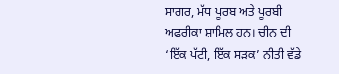ਸਾਗਰ, ਮੱਧ ਪੂਰਬ ਅਤੇ ਪੂਰਬੀ ਅਫਰੀਕਾ ਸ਼ਾਮਿਲ ਹਨ। ਚੀਨ ਦੀ ‘ਇੱਕ ਪੱਟੀ, ਇੱਕ ਸੜਕ’ ਨੀਤੀ ਵੱਡੇ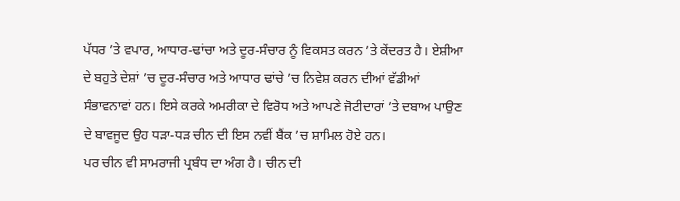ਪੱਧਰ ’ਤੇ ਵਪਾਰ, ਆਧਾਰ-ਢਾਂਚਾ ਅਤੇ ਦੂਰ-ਸੰਚਾਰ ਨੂੰ ਵਿਕਸਤ ਕਰਨ ’ਤੇ ਕੇਂਦਰਤ ਹੈ। ਏਸ਼ੀਆ ਦੇ ਬਹੁਤੇ ਦੇਸ਼ਾਂ ’ਚ ਦੂਰ-ਸੰਚਾਰ ਅਤੇ ਆਧਾਰ ਢਾਂਚੇ ’ਚ ਨਿਵੇਸ਼ ਕਰਨ ਦੀਆਂ ਵੱਡੀਆਂ ਸੰਭਾਵਨਾਵਾਂ ਹਨ। ਇਸੇ ਕਰਕੇ ਅਮਰੀਕਾ ਦੇ ਵਿਰੋਧ ਅਤੇ ਆਪਣੇ ਜੋਟੀਦਾਰਾਂ ’ਤੇ ਦਬਾਅ ਪਾਉਣ ਦੇ ਬਾਵਜੂਦ ਉਹ ਧੜਾ-ਧੜ ਚੀਨ ਦੀ ਇਸ ਨਵੀਂ ਬੈਂਕ ’ਚ ਸ਼ਾਮਿਲ ਹੋਏ ਹਨ।
ਪਰ ਚੀਨ ਵੀ ਸਾਮਰਾਜੀ ਪ੍ਰਬੰਧ ਦਾ ਅੰਗ ਹੈ। ਚੀਨ ਦੀ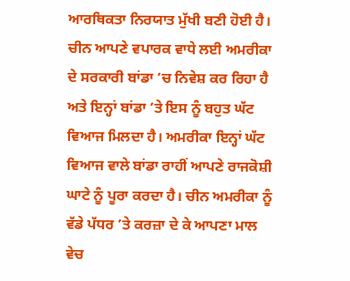ਆਰਥਿਕਤਾ ਨਿਰਯਾਤ ਮੁੱਖੀ ਬਣੀ ਹੋਈ ਹੈ। ਚੀਨ ਆਪਣੇ ਵਪਾਰਕ ਵਾਧੇ ਲਈ ਅਮਰੀਕਾ ਦੇ ਸਰਕਾਰੀ ਬਾਂਡਾ ’ਚ ਨਿਵੇਸ਼ ਕਰ ਰਿਹਾ ਹੈ ਅਤੇ ਇਨ੍ਹਾਂ ਬਾਂਡਾ ’ਤੇ ਇਸ ਨੂੰ ਬਹੁਤ ਘੱਟ ਵਿਆਜ ਮਿਲਦਾ ਹੈ। ਅਮਰੀਕਾ ਇਨ੍ਹਾਂ ਘੱਟ ਵਿਆਜ ਵਾਲੇ ਬਾਂਡਾ ਰਾਹੀਂ ਆਪਣੇ ਰਾਜਕੋਸ਼ੀ ਘਾਟੇ ਨੂੰ ਪੂਰਾ ਕਰਦਾ ਹੈ। ਚੀਨ ਅਮਰੀਕਾ ਨੂੰ ਵੱਡੇ ਪੱਧਰ ’ਤੇ ਕਰਜ਼ਾ ਦੇ ਕੇ ਆਪਣਾ ਮਾਲ ਵੇਚ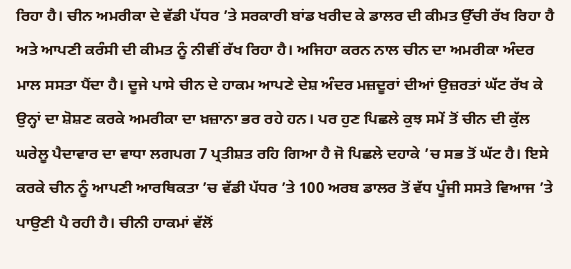ਰਿਹਾ ਹੈ। ਚੀਨ ਅਮਰੀਕਾ ਦੇ ਵੱਡੀ ਪੱਧਰ ’ਤੇ ਸਰਕਾਰੀ ਬਾਂਡ ਖਰੀਦ ਕੇ ਡਾਲਰ ਦੀ ਕੀਮਤ ਉੱਚੀ ਰੱਖ ਰਿਹਾ ਹੈ ਅਤੇ ਆਪਣੀ ਕਰੰਸੀ ਦੀ ਕੀਮਤ ਨੂੰ ਨੀਵੀਂ ਰੱਖ ਰਿਹਾ ਹੈ। ਅਜਿਹਾ ਕਰਨ ਨਾਲ ਚੀਨ ਦਾ ਅਮਰੀਕਾ ਅੰਦਰ ਮਾਲ ਸਸਤਾ ਪੈਂਦਾ ਹੈ। ਦੂਜੇ ਪਾਸੇ ਚੀਨ ਦੇ ਹਾਕਮ ਆਪਣੇ ਦੇਸ਼ ਅੰਦਰ ਮਜ਼ਦੂਰਾਂ ਦੀਆਂ ਉਜ਼ਰਤਾਂ ਘੱਟ ਰੱਖ ਕੇ ਉਨ੍ਹਾਂ ਦਾ ਸ਼ੋਸ਼ਣ ਕਰਕੇ ਅਮਰੀਕਾ ਦਾ ਖ਼ਜ਼ਾਨਾ ਭਰ ਰਹੇ ਹਨ। ਪਰ ਹੁਣ ਪਿਛਲੇ ਕੁਝ ਸਮੇਂ ਤੋਂ ਚੀਨ ਦੀ ਕੁੱਲ ਘਰੇਲੂ ਪੈਦਾਵਾਰ ਦਾ ਵਾਧਾ ਲਗਪਗ 7 ਪ੍ਰਤੀਸ਼ਤ ਰਹਿ ਗਿਆ ਹੈ ਜੋ ਪਿਛਲੇ ਦਹਾਕੇ ’ਚ ਸਭ ਤੋਂ ਘੱਟ ਹੈ। ਇਸੇ ਕਰਕੇ ਚੀਨ ਨੂੰ ਆਪਣੀ ਆਰਥਿਕਤਾ ’ਚ ਵੱਡੀ ਪੱਧਰ ’ਤੇ 100 ਅਰਬ ਡਾਲਰ ਤੋਂ ਵੱਧ ਪੂੰਜੀ ਸਸਤੇ ਵਿਆਜ ’ਤੇ ਪਾਉਣੀ ਪੈ ਰਹੀ ਹੈ। ਚੀਨੀ ਹਾਕਮਾਂ ਵੱਲੋਂ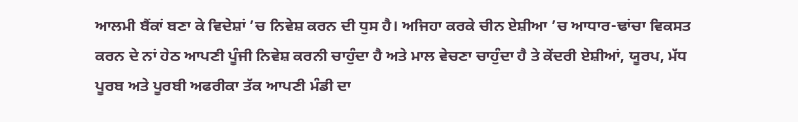ਆਲਮੀ ਬੈਂਕਾਂ ਬਣਾ ਕੇ ਵਿਦੇਸ਼ਾਂ ’ਚ ਨਿਵੇਸ਼ ਕਰਨ ਦੀ ਧੁਸ ਹੈ। ਅਜਿਹਾ ਕਰਕੇ ਚੀਨ ਏਸ਼ੀਆ ’ਚ ਆਧਾਰ-ਢਾਂਚਾ ਵਿਕਸਤ ਕਰਨ ਦੇ ਨਾਂ ਹੇਠ ਆਪਣੀ ਪੂੰਜੀ ਨਿਵੇਸ਼ ਕਰਨੀ ਚਾਹੁੰਦਾ ਹੈ ਅਤੇ ਮਾਲ ਵੇਚਣਾ ਚਾਹੁੰਦਾ ਹੈ ਤੇ ਕੇਂਦਰੀ ਏਸ਼ੀਆਂ, ਯੂਰਪ, ਮੱਧ ਪੂਰਬ ਅਤੇ ਪੂਰਬੀ ਅਫਰੀਕਾ ਤੱਕ ਆਪਣੀ ਮੰਡੀ ਦਾ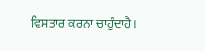ਵਿਸਤਾਰ ਕਰਨਾ ਚਾਹੁੰਦਾਹੈ।